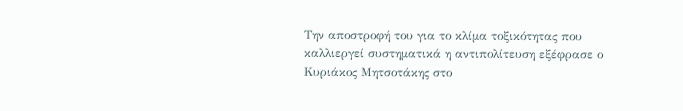Την αποστροφή του για το κλίμα τοξικότητας που καλλιεργεί συστηματικά η αντιπολίτευση εξέφρασε ο Κυριάκος Μητσοτάκης στο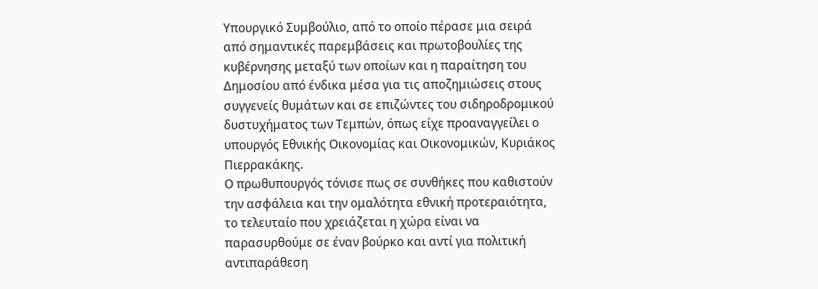Υπουργικό Συμβούλιο, από το οποίο πέρασε μια σειρά από σημαντικές παρεμβάσεις και πρωτοβουλίες της κυβέρνησης μεταξύ των οποίων και η παραίτηση του Δημοσίου από ένδικα μέσα για τις αποζημιώσεις στους συγγενείς θυμάτων και σε επιζώντες του σιδηροδρομικού δυστυχήματος των Τεμπών, όπως είχε προαναγγείλει ο υπουργός Εθνικής Οικονομίας και Οικονομικών, Κυριάκος Πιερρακάκης.
Ο πρωθυπουργός τόνισε πως σε συνθήκες που καθιστούν την ασφάλεια και την ομαλότητα εθνική προτεραιότητα, το τελευταίο που χρειάζεται η χώρα είναι να παρασυρθούμε σε έναν βούρκο και αντί για πολιτική αντιπαράθεση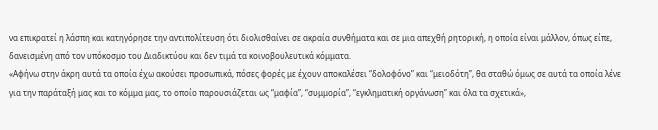να επικρατεί η λάσπη και κατηγόρησε την αντιπολίτευση ότι διολισθαίνει σε ακραία συνθήματα και σε μια απεχθή ρητορική, η οποία είναι μάλλον, όπως είπε, δανεισμένη από τον υπόκοσμο του Διαδικτύου και δεν τιμά τα κοινοβουλευτικά κόμματα.
«Αφήνω στην άκρη αυτά τα οποία έχω ακούσει προσωπικά, πόσες φορές με έχουν αποκαλέσει “δολοφόνο” και “μειοδότη”, θα σταθώ όμως σε αυτά τα οποία λένε για την παράταξή μας και το κόμμα μας, το οποίο παρουσιάζεται ως “μαφία”, “συμμορία”, “εγκληματική οργάνωση” και όλα τα σχετικά»,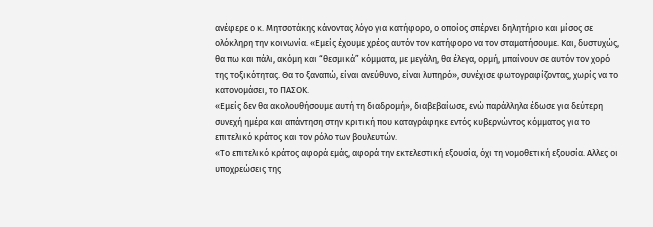ανέφερε ο κ. Μητσοτάκης κάνοντας λόγο για κατήφορο, ο οποίος σπέρνει δηλητήριο και μίσος σε ολόκληρη την κοινωνία. «Εμείς έχουμε χρέος αυτόν τον κατήφορο να τον σταματήσουμε. Και, δυστυχώς, θα πω και πάλι, ακόμη και “θεσμικά” κόμματα, με μεγάλη, θα έλεγα, ορμή, μπαίνουν σε αυτόν τον χορό της τοξικότητας. Θα το ξαναπώ, είναι ανεύθυνο, είναι λυπηρό», συνέχισε φωτογραφίζοντας, χωρίς να το κατονομάσει, το ΠΑΣΟΚ.
«Εμείς δεν θα ακολουθήσουμε αυτή τη διαδρομή», διαβεβαίωσε, ενώ παράλληλα έδωσε για δεύτερη συνεχή ημέρα και απάντηση στην κριτική που καταγράφηκε εντός κυβερνώντος κόμματος για το επιτελικό κράτος και τον ρόλο των βουλευτών.
«Το επιτελικό κράτος αφορά εμάς, αφορά την εκτελεστική εξουσία, όχι τη νομοθετική εξουσία. Αλλες οι υποχρεώσεις της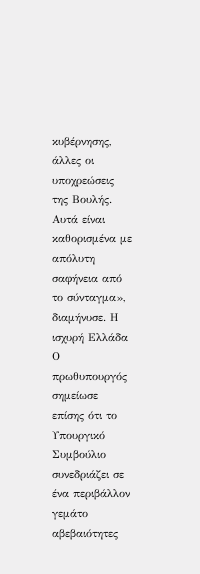κυβέρνησης, άλλες οι υποχρεώσεις της Βουλής. Αυτά είναι καθορισμένα με απόλυτη σαφήνεια από το σύνταγμα», διαμήνυσε. Η ισχυρή Ελλάδα Ο πρωθυπουργός σημείωσε επίσης ότι το Υπουργικό Συμβούλιο συνεδριάζει σε ένα περιβάλλον γεμάτο αβεβαιότητες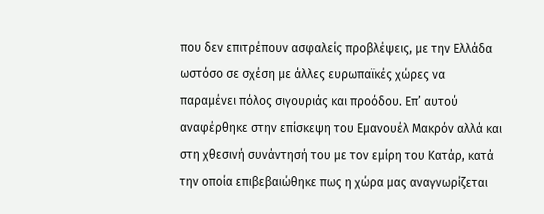που δεν επιτρέπουν ασφαλείς προβλέψεις, με την Ελλάδα ωστόσο σε σχέση με άλλες ευρωπαϊκές χώρες να παραμένει πόλος σιγουριάς και προόδου. Επ’ αυτού αναφέρθηκε στην επίσκεψη του Εμανουέλ Μακρόν αλλά και στη χθεσινή συνάντησή του με τον εμίρη του Κατάρ, κατά την οποία επιβεβαιώθηκε πως η χώρα μας αναγνωρίζεται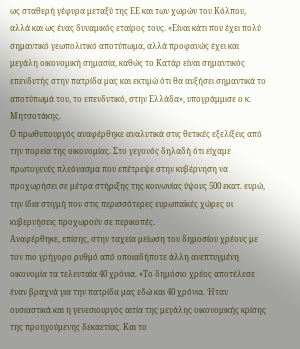ως σταθερή γέφυρα μεταξύ της ΕΕ και των χωρών του Κόλπου, αλλά και ως ένας δυναμικός εταίρος τους. «Είναι κάτι που έχει πολύ σημαντικό γεωπολιτικό αποτύπωμα, αλλά προφανώς έχει και μεγάλη οικονομική σημασία, καθώς το Κατάρ είναι σημαντικός επενδυτής στην πατρίδα μας και εκτιμώ ότι θα αυξήσει σημαντικά το αποτύπωμά του, το επενδυτικό, στην Ελλάδα», υπογράμμισε ο κ. Μητσοτάκης.
Ο πρωθυπουργός αναφέρθηκε αναλυτικά στις θετικές εξελίξεις από την πορεία της οικονομίας. Στο γεγονός δηλαδή ότι είχαμε πρωτογενές πλεόνασμα που επέτρεψε στην κυβέρνηση να προχωρήσει σε μέτρα στήριξης της κοινωνίας ύψους 500 εκατ. ευρώ, την ίδια στιγμή που στις περισσότερες ευρωπαϊκές χώρες οι κυβερνήσεις προχωρούν σε περικοπές.
Αναφέρθηκε, επίσης, στην ταχεία μείωση του δημοσίου χρέους με τον πιο γρήγορο ρυθμό από οποιαδήποτε άλλη ανεπτυγμένη οικονομία τα τελευταία 40 χρόνια. «Το δημόσιο χρέος αποτέλεσε έναν βραχνά για την πατρίδα μας εδώ και 40 χρόνια. Ήταν ουσιαστικά και η γενεσιουργός αιτία της μεγάλης οικονομικής κρίσης της προηγούμενης δεκαετίας. Και το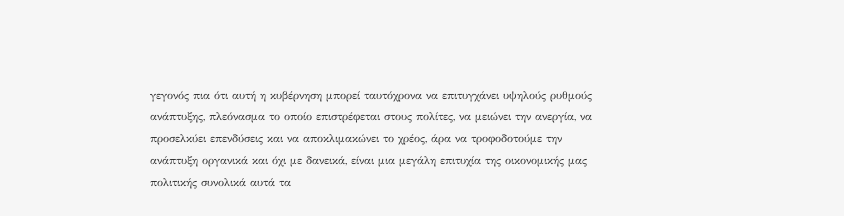γεγονός πια ότι αυτή η κυβέρνηση μπορεί ταυτόχρονα να επιτυγχάνει υψηλούς ρυθμούς ανάπτυξης, πλεόνασμα το οποίο επιστρέφεται στους πολίτες, να μειώνει την ανεργία, να προσελκύει επενδύσεις και να αποκλιμακώνει το χρέος, άρα να τροφοδοτούμε την ανάπτυξη οργανικά και όχι με δανεικά, είναι μια μεγάλη επιτυχία της οικονομικής μας πολιτικής συνολικά αυτά τα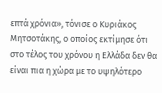επτά χρόνια», τόνισε ο Κυριάκος Μητσοτάκης, ο οποίος εκτίμησε ότι στο τέλος του χρόνου η Ελλάδα δεν θα είναι πια η χώρα με το υψηλότερο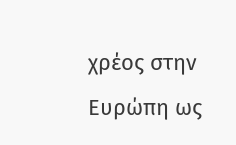χρέος στην Ευρώπη ως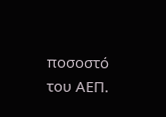ποσοστό του ΑΕΠ.